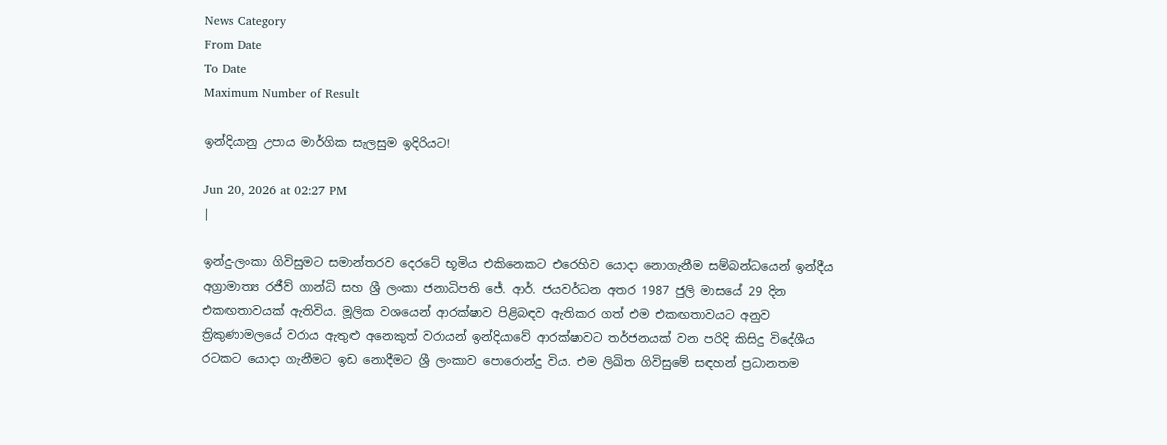News Category
From Date
To Date
Maximum Number of Result

ඉන්දියානු උපාය මාර්ගික සැලසුම ඉදිරියට!

Jun 20, 2026 at 02:27 PM
|

ඉන්දු-ලංකා ගිවිසුමට සමාන්තරව දෙරටේ භූමිය එකිනෙකට එරෙහිව යොදා නොගැනීම සම්බන්ධයෙන් ඉන්දීය අග්‍රාමාත්‍ය රජීව් ගාන්ධි සහ ශ්‍රී ලංකා ජනාධිපති ජේ. ආර්. ජයවර්ධන අතර 1987 ජුලි මාසයේ 29 දින එකඟතාවයක් ඇතිවිය. මූලික වශයෙන් ආරක්ෂාව පිළිබඳව ඇතිකර ගත් එම එකඟතාවයට අනුව ත්‍රිකුණාමලයේ වරාය ඇතුළු අනෙකුත් වරායන් ඉන්දියාවේ ආරක්ෂාවට තර්ජනයක් වන පරිදි කිසිදු විදේශීය රටකට යොදා ගැනීමට ඉඩ නොදීමට ශ්‍රී ලංකාව පොරොන්දු විය. එම ලිඛිත ගිවිසුමේ සඳහන් ප්‍රධානතම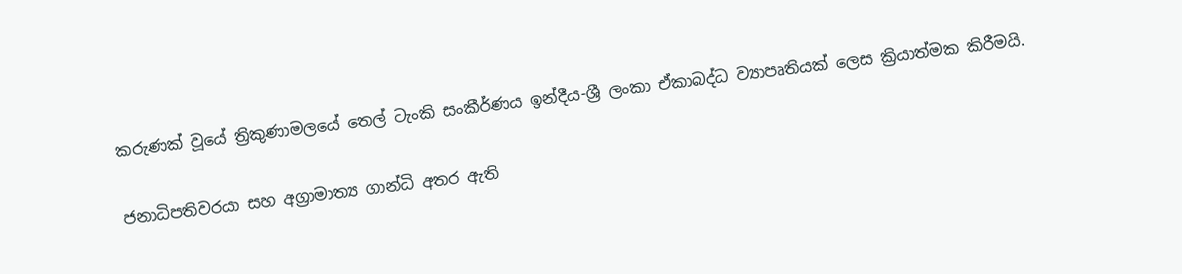කරුණක් වූයේ ත්‍රිකුණාමලයේ තෙල් ටැංකි සංකීර්ණය ඉන්දීය-ශ්‍රී ලංකා ඒකාබද්ධ ව්‍යාපෘතියක් ලෙස ක්‍රියාත්මක කිරීමයි.

ජනාධිපතිවරයා සහ අග්‍රාමාත්‍ය ගාන්ධි අතර ඇති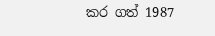කර ගත් 1987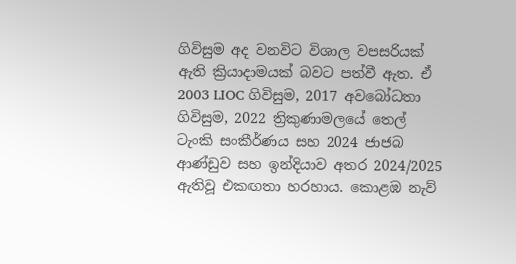ගිවිසුම අද වනවිට විශාල වපසරියක් ඇති ක්‍රියාදාමයක් බවට පත්වී ඇත. ඒ 2003 LIOC ගිවිසුම, 2017 අවබෝධතා ගිවිසුම, 2022 ත්‍රිකුණාමලයේ තෙල් ටැංකි සංකීර්ණය සහ 2024 ජාජබ ආණ්ඩුව සහ ඉන්දියාව අතර 2024/2025 ඇතිවූ එකඟතා හරහාය. කොළඹ නැව්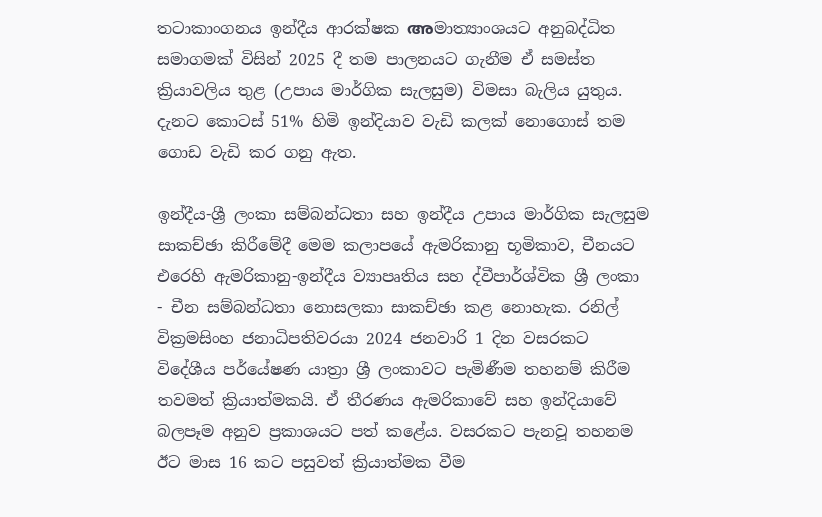තටාකාංගනය ඉන්දීය ආරක්ෂක അමාත්‍යාංශයට අනුබද්ධිත සමාගමක් විසින් 2025 දී තම පාලනයට ගැනීම ඒ සමස්ත ක්‍රියාවලිය තුළ (උපාය මාර්ගික සැලසුම) විමසා බැලිය යුතුය. දැනට කොටස් 51% හිමි ඉන්දියාව වැඩි කලක් නොගොස් තම ගොඩ වැඩි කර ගනු ඇත.

ඉන්දීය-ශ්‍රී ලංකා සම්බන්ධතා සහ ඉන්දීය උපාය මාර්ගික සැලසුම සාකච්ඡා කිරීමේදී මෙම කලාපයේ ඇමරිකානු භූමිකාව, චීනයට එරෙහි ඇමරිකානු-ඉන්දීය ව්‍යාපෘතිය සහ ද්වීපාර්ශ්වික ශ්‍රී ලංකා - චීන සම්බන්ධතා නොසලකා සාකච්ඡා කළ නොහැක. රනිල් වික්‍රමසිංහ ජනාධිපතිවරයා 2024 ජනවාරි 1 දින වසරකට විදේශීය පර්යේෂණ යාත්‍රා ශ්‍රී ලංකාවට පැමිණීම තහනම් කිරීම තවමත් ක්‍රියාත්මකයි. ඒ තීරණය ඇමරිකාවේ සහ ඉන්දියාවේ බලපෑම අනුව ප්‍රකාශයට පත් කළේය. වසරකට පැනවූ තහනම ඊට මාස 16 කට පසුවත් ක්‍රියාත්මක වීම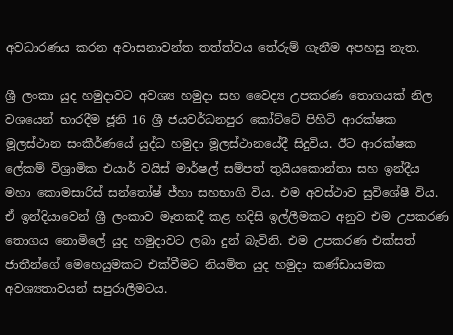අවධාරණය කරන අවාසනාවන්ත තත්ත්වය තේරුම් ගැනීම අපහසු නැත.

ශ්‍රී ලංකා යුද හමුදාවට අවශ්‍ය හමුදා සහ වෛද්‍ය උපකරණ තොගයක් නිල වශයෙන් භාරදීම ජූනි 16 ශ්‍රී ජයවර්ධනපුර කෝට්ටේ පිහිටි ආරක්ෂක මූලස්ථාන සංකීර්ණයේ යුද්ධ හමුදා මූලස්ථානයේදී සිදුවිය. ඊට ආරක්ෂක ලේකම් විශ්‍රාමික එයාර් වයිස් මාර්ෂල් සම්පත් තුයියකොන්තා සහ ඉන්දීය මහා කොමසාරිස් සන්තෝෂ් ජ්හා සහභාගි විය. එම අවස්ථාව සුවිශේෂී විය. ඒ ඉන්දියාවෙන් ශ්‍රී ලංකාව මෑතකදී කළ හදිසි ඉල්ලීමකට අනුව එම උපකරණ තොගය නොමිලේ යුද හමුදාවට ලබා දුන් බැවිනි. එම උපකරණ එක්සත් ජාතීන්ගේ මෙහෙයුමකට එක්වීමට නියමිත යුද හමුදා කණ්ඩායමක අවශ්‍යතාවයන් සපුරාලීමටය.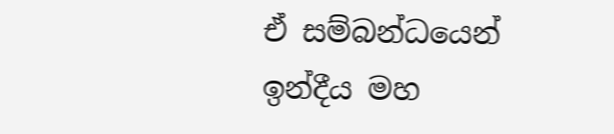ඒ සම්බන්ධයෙන් ඉන්දීය මහ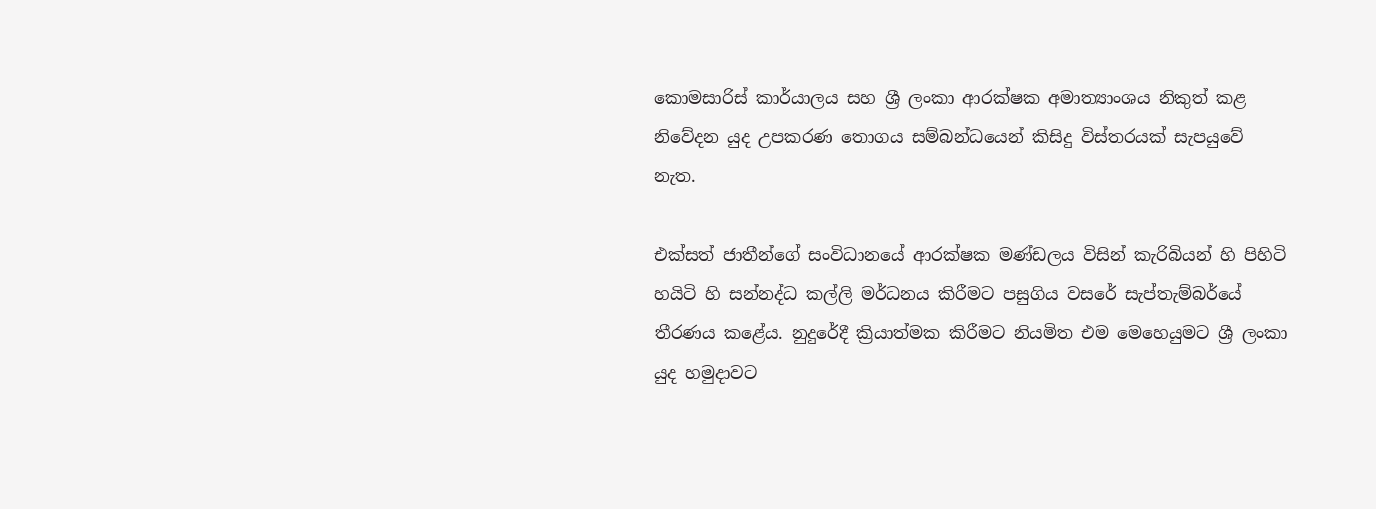කොමසාරිස් කාර්යාලය සහ ශ්‍රී ලංකා ආරක්ෂක අමාත්‍යාංශය නිකුත් කළ නිවේදන යුද උපකරණ තොගය සම්බන්ධයෙන් කිසිදු විස්තරයක් සැපයුවේ නැත.

එක්සත් ජාතීන්ගේ සංවිධානයේ ආරක්ෂක මණ්ඩලය විසින් කැරිබියන් හි පිහිටි හයිටි හි සන්නද්ධ කල්ලි මර්ධනය කිරීමට පසුගිය වසරේ සැප්තැම්බර්යේ තීරණය කළේය. නුදුරේදී ක්‍රියාත්මක කිරීමට නියමිත එම මෙහෙයුමට ශ්‍රී ලංකා යුද හමුදාවට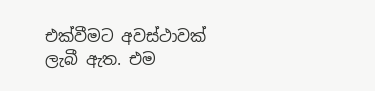එක්වීමට අවස්ථාවක් ලැබී ඇත. එම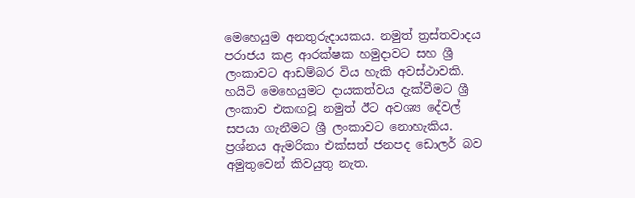මෙහෙයුම අනතුරුදායකය. නමුත් ත්‍රස්තවාදය පරාජය කළ ආරක්ෂක හමුදාවට සහ ශ්‍රී ලංකාවට ආඩම්බර විය හැකි අවස්ථාවකි. හයිටි මෙහෙයුමට දායකත්වය දැක්වීමට ශ්‍රී ලංකාව එකඟවූ නමුත් ඊට අවශ්‍ය දේවල් සපයා ගැනීමට ශ්‍රී ලංකාවට නොහැකිය. ප්‍රශ්නය ඇමරිකා එක්සත් ජනපද ඩොලර් බව අමුතුවෙන් කිවයුතු නැත.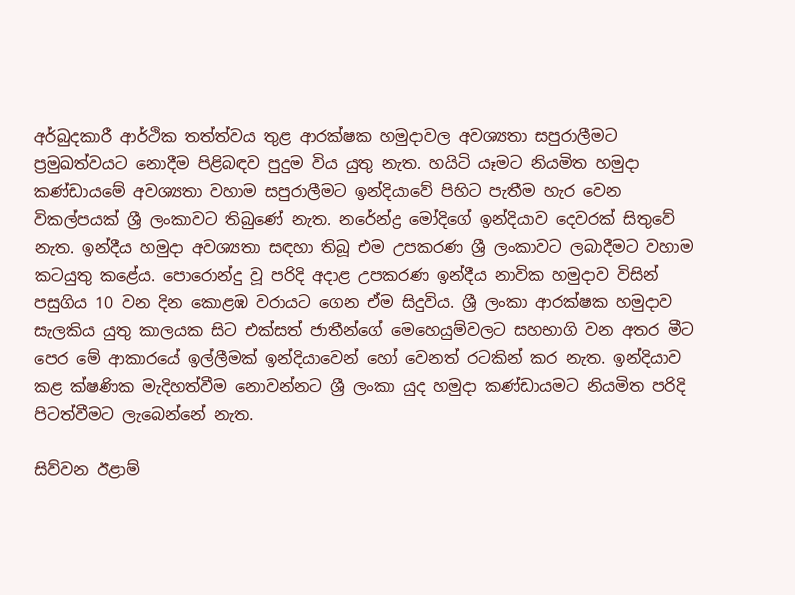අර්බුදකාරී ආර්ථික තත්ත්වය තුළ ආරක්ෂක හමුදාවල අවශ්‍යතා සපුරාලීමට ප්‍රමුඛත්වයට නොදීම පිළිබඳව පුදුම විය යුතු නැත. හයිටි යෑමට නියමිත හමුදා කණ්ඩායමේ අවශ්‍යතා වහාම සපුරාලීමට ඉන්දියාවේ පිහිට පැතීම හැර වෙන විකල්පයක් ශ්‍රී ලංකාවට තිබුණේ නැත. නරේන්ද්‍ර මෝදිගේ ඉන්දියාව දෙවරක් සිතුවේ නැත. ඉන්දීය හමුදා අවශ්‍යතා සඳහා තිබූ එම උපකරණ ශ්‍රී ලංකාවට ලබාදීමට වහාම කටයුතු කළේය. පොරොන්දු වූ පරිදි අදාළ උපකරණ ඉන්දීය නාවික හමුදාව විසින් පසුගිය 10 වන දින කොළඹ වරායට ගෙන ඒම සිදුවිය. ශ්‍රී ලංකා ආරක්ෂක හමුදාව සැලකිය යුතු කාලයක සිට එක්සත් ජාතීන්ගේ මෙහෙයුම්වලට සහභාගි වන අතර මීට පෙර මේ ආකාරයේ ඉල්ලීමක් ඉන්දියාවෙන් හෝ වෙනත් රටකින් කර නැත. ඉන්දියාව කළ ක්ෂණික මැදිහත්වීම නොවන්නට ශ්‍රී ලංකා යුද හමුදා කණ්ඩායමට නියමිත පරිදි පිටත්වීමට ලැබෙන්නේ නැත.

සිව්වන ඊළාම්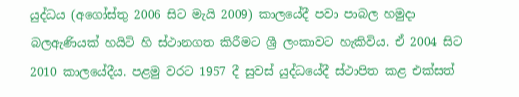යුද්ධය (අගෝස්තු 2006 සිට මැයි 2009) කාලයේදී පවා පාබල හමුදා බලඇණියක් හයිටි හි ස්ථානගත කිරීමට ශ්‍රී ලංකාවට හැකිවිය. ඒ 2004 සිට 2010 කාලයේදීය. පළමු වරට 1957 දී සුවස් යුද්ධයේදී ස්ථාපිත කළ එක්සත්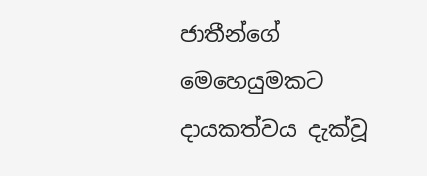ජාතීන්ගේ මෙහෙයුමකට දායකත්වය දැක්වූ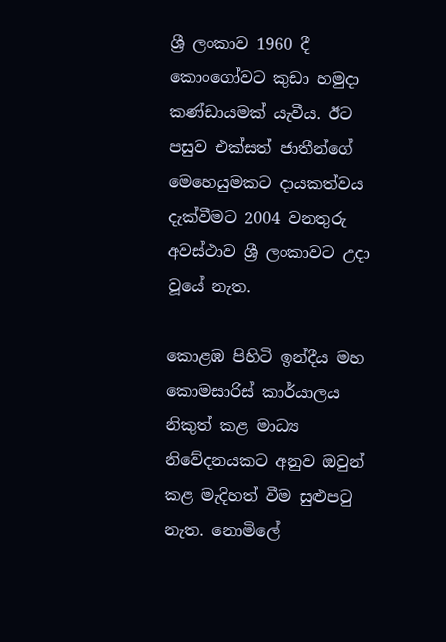ශ්‍රී ලංකාව 1960 දී කොංගෝවට කුඩා හමුදා කණ්ඩායමක් යැවීය. ඊට පසුව එක්සත් ජාතීන්ගේ මෙහෙයුමකට දායකත්වය දැක්වීමට 2004 වනතුරු අවස්ථාව ශ්‍රී ලංකාවට උදා වූයේ නැත.

කොළඹ පිහිටි ඉන්දීය මහ කොමසාරිස් කාර්යාලය නිකුත් කළ මාධ්‍ය නිවේදනයකට අනුව ඔවුන් කළ මැදිහත් වීම සුළුපටු නැත. නොමිලේ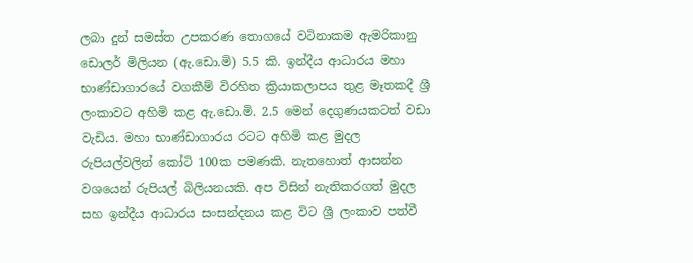ලබා දුන් සමස්ත උපකරණ තොගයේ වටිනාකම ඇමරිකානු ඩොලර් මිලියන (ඇ.ඩො.මි) 5.5 කි. ඉන්දීය ආධාරය මහා භාණ්ඩාගාරයේ වගකීම් විරහිත ක්‍රියාකලාපය තුළ මෑතකදී ශ්‍රී ලංකාවට අහිමි කළ ඇ.ඩො.මි. 2.5 මෙන් දෙගුණයකටත් වඩා වැඩිය. මහා භාණ්ඩාගාරය රටට අහිමි කළ මුදල රුපියල්වලින් කෝටි 100ක පමණකි. නැතහොත් ආසන්න වශයෙන් රුපියල් බිලියනයකි. අප විසින් නැතිකරගත් මුදල සහ ඉන්දීය ආධාරය සංසන්දනය කළ විට ශ්‍රී ලංකාව පත්වී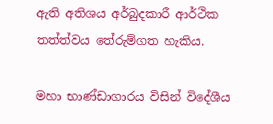ඇති අතිශය අර්බුදකාරී ආර්ථික තත්ත්වය තේරුම්ගත හැකිය.

මහා භාණ්ඩාගාරය විසින් විදේශීය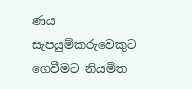ණය සැපයුම්කරුවෙකුට ගෙවීමට නියමිත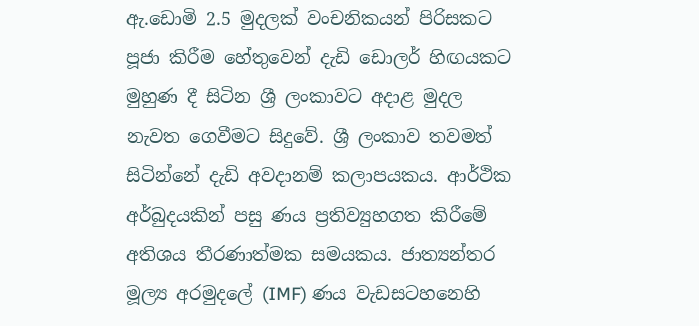ඇ.ඩොමි 2.5 මුදලක් වංචනිකයන් පිරිසකට පූජා කිරීම හේතුවෙන් දැඩි ඩොලර් හිඟයකට මුහුණ දී සිටින ශ්‍රී ලංකාවට අදාළ මුදල නැවත ගෙවීමට සිදුවේ. ශ්‍රී ලංකාව තවමත් සිටින්නේ දැඩි අවදානම් කලාපයකය. ආර්ථික අර්බුදයකින් පසු ණය ප්‍රතිව්‍යුහගත කිරීමේ අතිශය තීරණාත්මක සමයකය. ජාත්‍යන්තර මූල්‍ය අරමුදලේ (IMF) ණය වැඩසටහනෙහි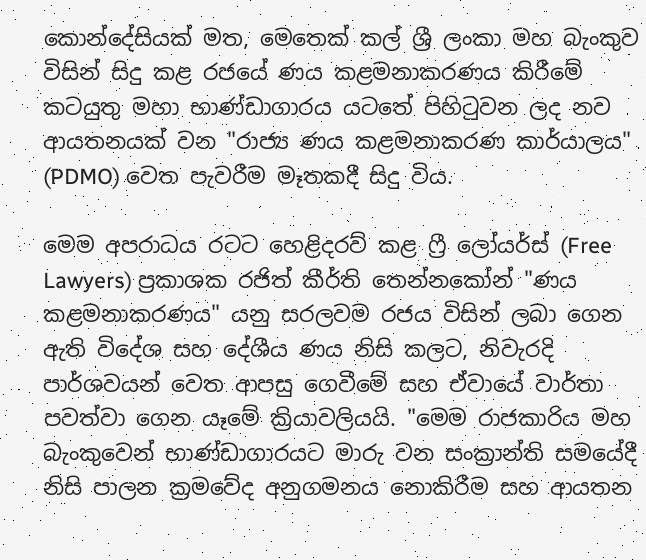කොන්දේසියක් මත, මෙතෙක් කල් ශ්‍රී ලංකා මහ බැංකුව විසින් සිදු කළ රජයේ ණය කළමනාකරණය කිරීමේ කටයුතු මහා භාණ්ඩාගාරය යටතේ පිහිටුවන ලද නව ආයතනයක් වන "රාජ්‍ය ණය කළමනාකරණ කාර්යාලය" (PDMO) වෙත පැවරීම මෑතකදී සිදු විය.

මෙම අපරාධය රටට හෙළිදරව් කළ ෆ්‍රී ලෝයර්ස් (Free Lawyers) ප්‍රකාශක රජිත් කීර්ති තෙන්නකෝන් "ණය කළමනාකරණය" යනු සරලවම රජය විසින් ලබා ගෙන ඇති විදේශ සහ දේශීය ණය නිසි කලට, නිවැරදි පාර්ශවයන් වෙත ආපසු ගෙවීමේ සහ ඒවායේ වාර්තා පවත්වා ගෙන යෑමේ ක්‍රියාවලියයි. "මෙම රාජකාරිය මහ බැංකුවෙන් භාණ්ඩාගාරයට මාරු වන සංක්‍රාන්ති සමයේදී නිසි පාලන ක්‍රමවේද අනුගමනය නොකිරීම සහ ආයතන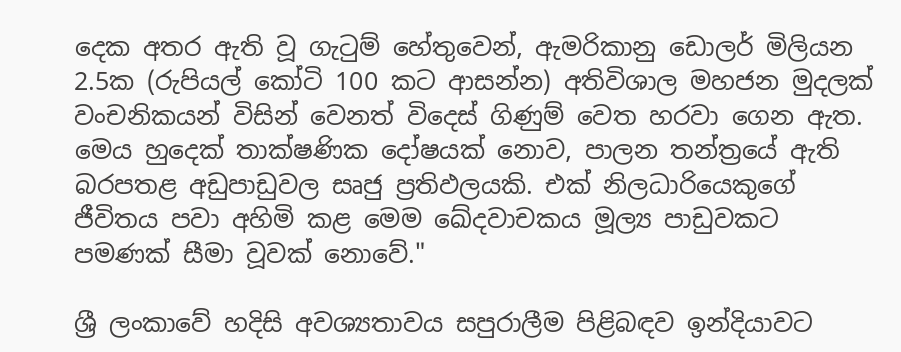දෙක අතර ඇති වූ ගැටුම් හේතුවෙන්, ඇමරිකානු ඩොලර් මිලියන 2.5ක (රුපියල් කෝටි 100 කට ආසන්න) අතිවිශාල මහජන මුදලක් වංචනිකයන් විසින් වෙනත් විදෙස් ගිණුම් වෙත හරවා ගෙන ඇත. මෙය හුදෙක් තාක්ෂණික දෝෂයක් නොව, පාලන තන්ත්‍රයේ ඇති බරපතළ අඩුපාඩුවල සෘජු ප්‍රතිඵලයකි. එක් නිලධාරියෙකුගේ ජීවිතය පවා අහිමි කළ මෙම ඛේදවාචකය මූල්‍ය පාඩුවකට පමණක් සීමා වූවක් නොවේ."

ශ්‍රී ලංකාවේ හදිසි අවශ්‍යතාවය සපුරාලීම පිළිබඳව ඉන්දියාවට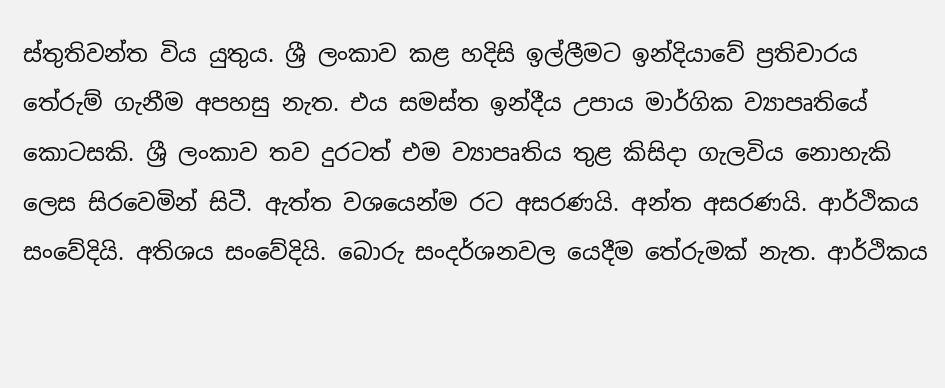ස්තුතිවන්ත විය යුතුය. ශ්‍රී ලංකාව කළ හදිසි ඉල්ලීමට ඉන්දියාවේ ප්‍රතිචාරය තේරුම් ගැනීම අපහසු නැත. එය සමස්ත ඉන්දීය උපාය මාර්ගික ව්‍යාපෘතියේ කොටසකි. ශ්‍රී ලංකාව තව දුරටත් එම ව්‍යාපෘතිය තුළ කිසිදා ගැලවිය නොහැකි ලෙස සිරවෙමින් සිටී. ඇත්ත වශයෙන්ම රට අසරණයි. අන්ත අසරණයි. ආර්ථිකය සංවේදියි. අතිශය සංවේදියි. බොරු සංදර්ශනවල යෙදීම තේරුමක් නැත. ආර්ථිකය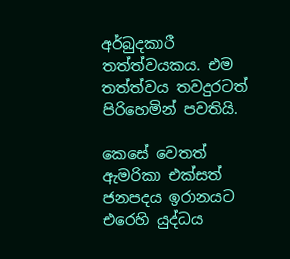අර්බුදකාරී තත්ත්වයකය. එම තත්ත්වය තවදුරටත් පිරිහෙමින් පවතියි.

කෙසේ වෙතත් ඇමරිකා එක්සත් ජනපදය ඉරානයට එරෙහි යුද්ධය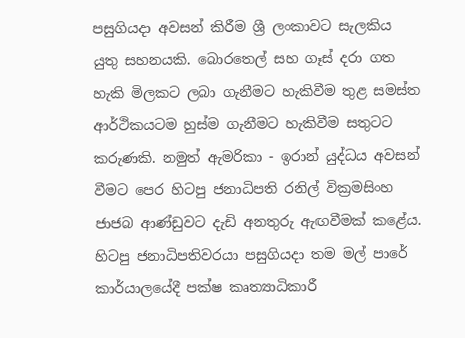පසුගියදා අවසන් කිරීම ශ්‍රී ලංකාවට සැලකිය යුතු සහනයකි. බොරතෙල් සහ ගෑස් දරා ගත හැකි මිලකට ලබා ගැනීමට හැකිවීම තුළ සමස්ත ආර්ථිකයටම හුස්ම ගැනීමට හැකිවීම සතුටට කරුණකි. නමුත් ඇමරිකා - ඉරාන් යුද්ධය අවසන් වීමට පෙර හිටපු ජනාධිපති රනිල් වික්‍රමසිංහ ජාජබ ආණ්ඩුවට දැඩි අනතුරු ඇඟවීමක් කළේය. හිටපු ජනාධිපතිවරයා පසුගියදා තම මල් පාරේ කාර්යාලයේදී පක්ෂ කෘත්‍යාධිකාරී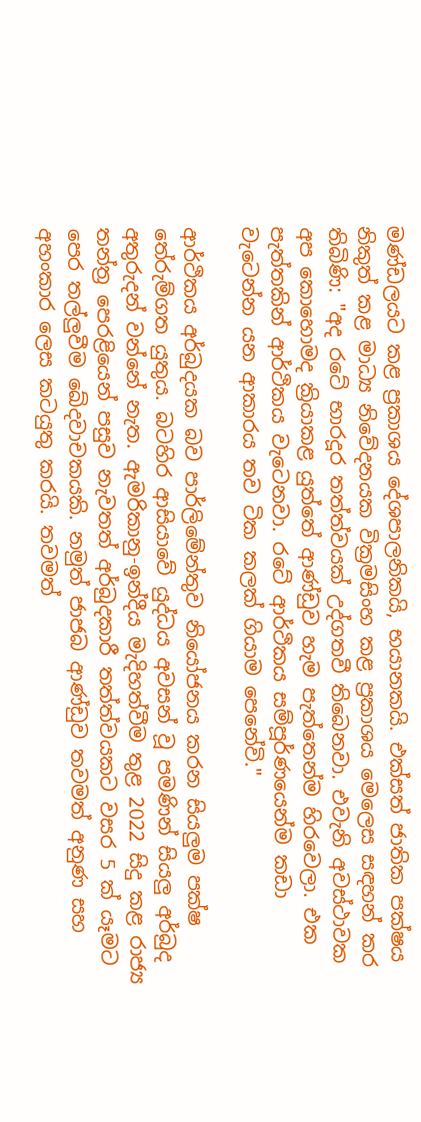මණ්ඩලයට කළ ප්‍රකාශය දේශපාලනිකයි, භයානකයි. එක්සත් ජාතික පක්ෂය නිකුත් කළ මාධ්‍ය නිවේදනයක වික්‍රමසිංහ කළ ප්‍රකාශය මෙලෙස සඳහන් කර තිබිණි: "අද රටේ භාරදූර තත්ත්වයක් උද්ගතවී තිබෙනවා. එවැනි අවස්ථාවක අප කොහොමද ක්‍රියාකළ යුත්තේ ආණ්ඩුව හැම පැත්තෙන්ම හිරවෙලා. එක පැත්තකින් ආර්ථිකය වැටෙනවා. රටේ ආර්ථිකය සම්පූර්ණයෙන්ම කඩා වැටෙන්න යන ආකාරය තව ටික කලක් ගියාම පෙනේවි."

ආර්ථිකය අර්බුදයක බව පාර්ලිමේන්තුව නියෝජනය කරන සියලුම පක්ෂ තේරුම්ගත යුතුය. බටහිර ආසියාවේ යුද්ධය අවසන් වූ පමණින් සියලු අර්බුද අතුරුදන් වන්නේ නැත. ඇමරිකානු-ඉන්දීය මැදිහත්වීම තුළ 2022 සිදු කළ රාජ්‍ය තන්ත්‍ර පෙරළියෙන් පසුව නැවතත් අර්බුදකාරී තත්ත්වයකට වසර 5 ක් යෑමට පෙර තල්ලුවීම ඛේදවාචකයකි. නමුත් ජාජබ ආණ්ඩුව තවමත් අනුණ සහ අහංකාර ලෙස කටයුතු කරයි. තවමත්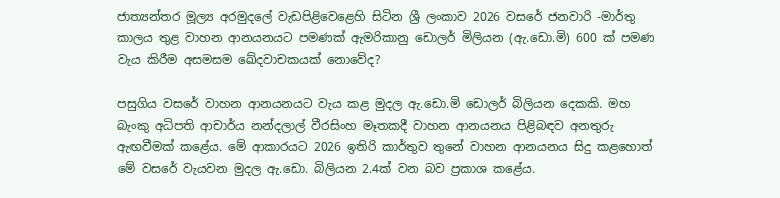ජාත්‍යන්තර මූල්‍ය අරමුදලේ වැඩපිළිවෙළෙහි සිටින ශ්‍රී ලංකාව 2026 වසරේ ජනවාරි -මාර්තු කාලය තුළ වාහන ආනයනයට පමණක් ඇමරිකානු ඩොලර් මිලියන (ඇ.ඩො.මි) 600 ක් පමණ වැය කිරීම අසමසම ඛේදවාචකයක් නොවේද?

පසුගිය වසරේ වාහන ආනයනයට වැය කළ මුදල ඇ.ඩො.මි ඩොලර් බිලියන දෙකකි. මහ බැංකු අධිපති ආචාර්ය නන්දලාල් වීරසිංහ මෑතකදී වාහන ආනයනය පිළිබඳව අනතුරු ඇඟවීමක් කළේය. මේ ආකාරයට 2026 ඉතිරි කාර්තුව තුනේ වාහන ආනයනය සිදු කළහොත් මේ වසරේ වැයවන මුදල ඇ.ඩො. බිලියන 2.4ක් වන බව ප්‍රකාශ කළේය.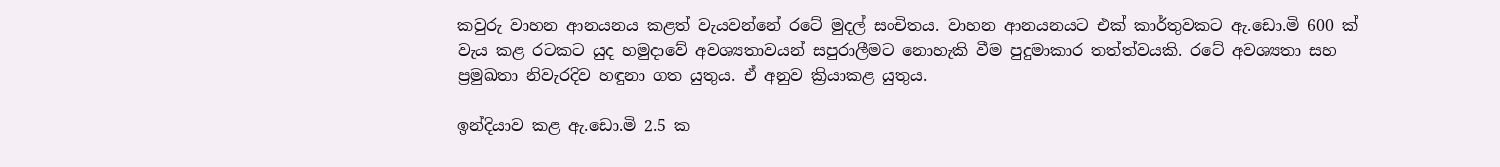කවුරු වාහන ආනයනය කළත් වැයවන්නේ රටේ මුදල් සංචිතය. වාහන ආනයනයට එක් කාර්තුවකට ඇ.ඩො.මි 600 ක් වැය කළ රටකට යුද හමුදාවේ අවශ්‍යතාවයන් සපුරාලීමට නොහැකි වීම පුදුමාකාර තත්ත්වයකි. රටේ අවශ්‍යතා සහ ප්‍රමුඛතා නිවැරදිව හඳුනා ගත යුතුය. ඒ අනුව ක්‍රියාකළ යුතුය.

ඉන්දියාව කළ ඇ.ඩො.මි 2.5 ක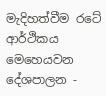මැදිහත්වීම රටේ ආර්ථිකය මෙහෙයවන දේශපාලන -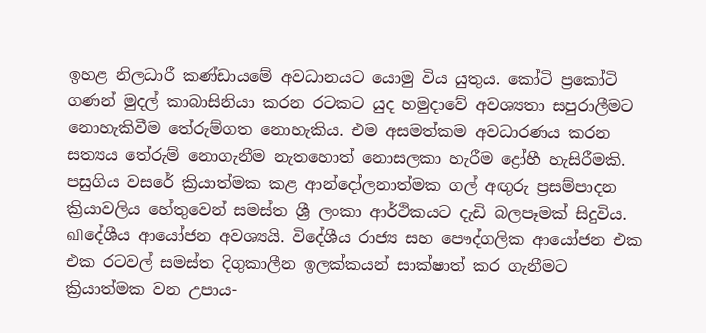ඉහළ නිලධාරී කණ්ඩායමේ අවධානයට යොමු විය යුතුය. කෝටි ප්‍රකෝටි ගණන් මුදල් කාබාසිනියා කරන රටකට යුද හමුදාවේ අවශ්‍යතා සපුරාලීමට නොහැකිවීම තේරුම්ගත නොහැකිය. එම අසමත්කම අවධාරණය කරන සත්‍යය තේරුම් නොගැනීම නැතහොත් නොසලකා හැරීම ද්‍රෝහී හැසිරීමකි. පසුගිය වසරේ ක්‍රියාත්මක කළ ආන්දෝලනාත්මක ගල් අඟුරු ප්‍රසම්පාදන ක්‍රියාවලිය හේතුවෙන් සමස්ත ශ්‍රී ලංකා ආර්ථිකයට දැඩි බලපෑමක් සිදුවිය. விදේශීය ආයෝජන අවශ්‍යයි. විදේශීය රාජ්‍ය සහ පෞද්ගලික ආයෝජන එක එක රටවල් සමස්ත දිගුකාලීන ඉලක්කයන් සාක්ෂාත් කර ගැනීමට ක්‍රියාත්මක වන උපාය-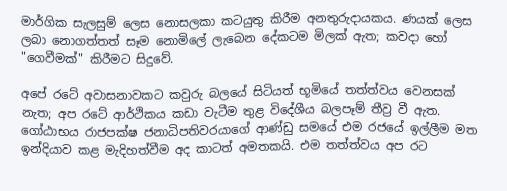මාර්ගික සැලසුම් ලෙස නොසලකා කටයුතු කිරීම අනතුරුදායකය. ණයක් ලෙස ලබා නොගත්තත් සෑම නොමිලේ ලැබෙන දේකටම මිලක් ඇත; කවදා හෝ "ගෙවීමක්" කිරීමට සිදුවේ.

අපේ රටේ අවාසනාවකට කවුරු බලයේ සිටියත් භූමියේ තත්ත්වය වෙනසක් නැත; අප රටේ ආර්ථිකය කඩා වැටීම තුළ විදේශීය බලපෑම් තීව්‍ර වී ඇත. ගෝඨාභය රාජපක්ෂ ජනාධිපතිවරයාගේ ආණ්ඩු සමයේ එම රජයේ ඉල්ලීම මත ඉන්දියාව කළ මැදිහත්වීම අද කාටත් අමතකයි. එම තත්ත්වය අප රට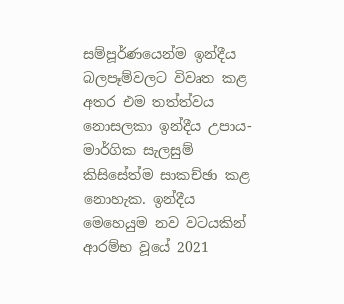සම්පූර්ණයෙන්ම ඉන්දීය බලපෑම්වලට විවෘත කළ අතර එම තත්ත්වය නොසලකා ඉන්දීය උපාය-මාර්ගික සැලසුම් කිසිසේත්ම සාකච්ඡා කළ නොහැක. ඉන්දීය මෙහෙයුම නව වටයකින් ආරම්භ වූයේ 2021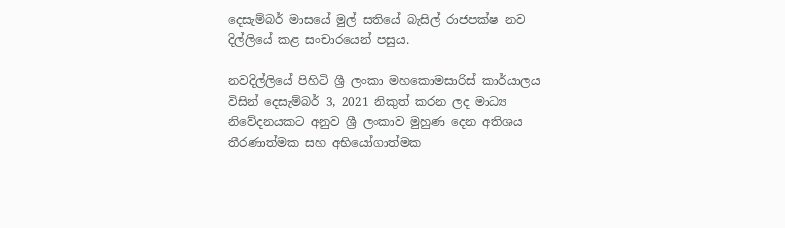දෙසැම්බර් මාසයේ මුල් සතියේ බැසිල් රාජපක්ෂ නව දිල්ලියේ කළ සංචාරයෙන් පසුය.

නවදිල්ලියේ පිහිටි ශ්‍රී ලංකා මහකොමසාරිස් කාර්යාලය විසින් දෙසැම්බර් 3, 2021 නිකුත් කරන ලද මාධ්‍ය නිවේදනයකට අනුව ශ්‍රී ලංකාව මුහුණ දෙන අතිශය තීරණාත්මක සහ අභියෝගාත්මක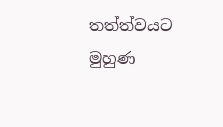තත්ත්වයට මුහුණ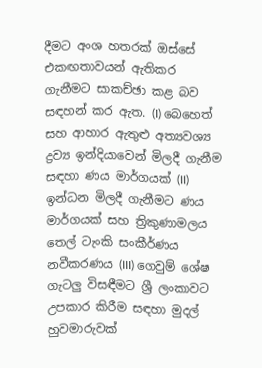දීමට අංශ හතරක් ඔස්සේ එකඟතාවයන් ඇතිකර ගැනීමට සාකච්ඡා කළ බව සඳහන් කර ඇත. (I) බෙහෙත් සහ ආහාර ඇතුළු අත්‍යවශ්‍ය ද්‍රව්‍ය ඉන්දියාවෙන් මිලදී ගැනීම සඳහා ණය මාර්ගයක් (II) ඉන්ධන මිලදී ගැනීමට ණය මාර්ගයක් සහ ත්‍රිකුණාමලය තෙල් ටැංකි සංකීර්ණය නවීකරණය (III) ගෙවුම් ශේෂ ගැටලු විසඳීමට ශ්‍රී ලංකාවට උපකාර කිරීම සඳහා මුදල් හුවමාරුවක්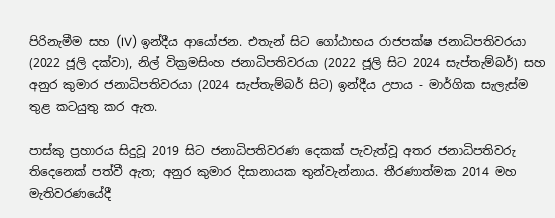පිරිනැමීම සහ (IV) ඉන්දීය ආයෝජන. එතැන් සිට ගෝඨාභය රාජපක්ෂ ජනාධිපතිවරයා (2022 ජූලි දක්වා), නිල් වික්‍රමසිංහ ජනාධිපතිවරයා (2022 ජූලි සිට 2024 සැප්තැම්බර්) සහ අනුර කුමාර ජනාධිපතිවරයා (2024 සැප්තැම්බර් සිට) ඉන්දීය උපාය - මාර්ගික සැලැස්ම තුළ කටයුතු කර ඇත.

පාස්කු ප්‍රහාරය සිදුවූ 2019 සිට ජනාධිපතිවරණ දෙකක් පැවැත්වූ අතර ජනාධිපතිවරු තිදෙනෙක් පත්වී ඇත; අනුර කුමාර දිසානායක තුන්වැන්නාය. තීරණාත්මක 2014 මහ මැතිවරණයේදී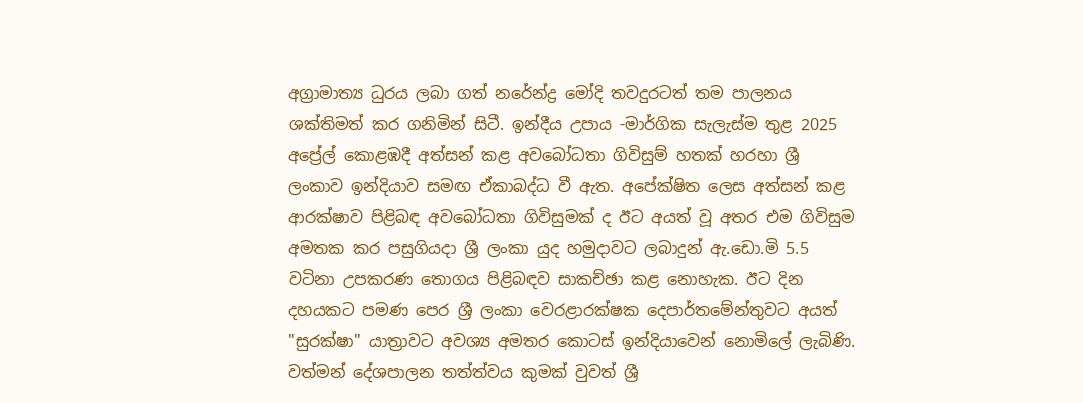අග්‍රාමාත්‍ය ධුරය ලබා ගත් නරේන්ද්‍ර මෝදි තවදුරටත් තම පාලනය ශක්තිමත් කර ගනිමින් සිටී. ඉන්දීය උපාය -මාර්ගික සැලැස්ම තුළ 2025 අප්‍රේල් කොළඹදී අත්සන් කළ අවබෝධතා ගිවිසුම් හතක් හරහා ශ්‍රී ලංකාව ඉන්දියාව සමඟ ඒකාබද්ධ වී ඇත. අපේක්ෂිත ලෙස අත්සන් කළ ආරක්ෂාව පිළිබඳ අවබෝධතා ගිවිසුමක් ද ඊට අයත් වූ අතර එම ගිවිසුම අමතක කර පසුගියදා ශ්‍රී ලංකා යුද හමුදාවට ලබාදුන් ඇ.ඩො.මි 5.5 වටිනා උපකරණ තොගය පිළිබඳව සාකච්ඡා කළ නොහැක. ඊට දින දහයකට පමණ පෙර ශ්‍රී ලංකා වෙරළාරක්ෂක දෙපාර්තමේන්තුවට අයත් "සුරක්ෂා" යාත්‍රාවට අවශ්‍ය අමතර කොටස් ඉන්දියාවෙන් නොමිලේ ලැබිණි. වත්මන් දේශපාලන තත්ත්වය කුමක් වුවත් ශ්‍රී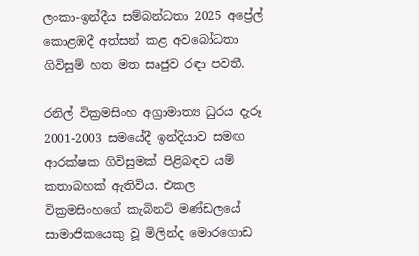ලංකා-ඉන්දීය සම්බන්ධතා 2025 අප්‍රේල් කොළඹදී අත්සන් කළ අවබෝධතා ගිවිසුම් හත මත සෘජුව රඳා පවතී.

රනිල් වික්‍රමසිංහ අග්‍රාමාත්‍ය ධුරය දැරූ 2001-2003 සමයේදී ඉන්දියාව සමඟ ආරක්ෂක ගිවිසුමක් පිළිබඳව යම් කතාබහක් ඇතිවිය. එකල වික්‍රමසිංහගේ කැබිනට් මණ්ඩලයේ සාමාජිකයෙකු වූ මිලින්ද මොරගොඩ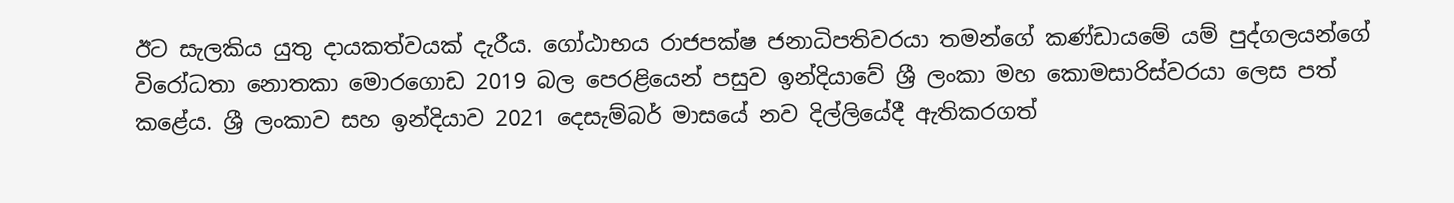ඊට සැලකිය යුතු දායකත්වයක් දැරීය. ගෝඨාභය රාජපක්ෂ ජනාධිපතිවරයා තමන්ගේ කණ්ඩායමේ යම් පුද්ගලයන්ගේ විරෝධතා නොතකා මොරගොඩ 2019 බල පෙරළියෙන් පසුව ඉන්දියාවේ ශ්‍රී ලංකා මහ කොමසාරිස්වරයා ලෙස පත් කළේය. ශ්‍රී ලංකාව සහ ඉන්දියාව 2021 දෙසැම්බර් මාසයේ නව දිල්ලියේදී ඇතිකරගත්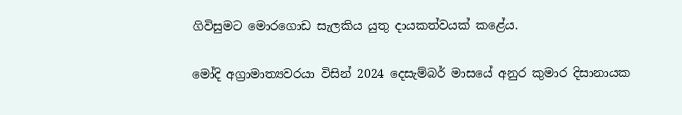ගිවිසුමට මොරගොඩ සැලකිය යුතු දායකත්වයක් කළේය.

මෝදි අග්‍රාමාත්‍යවරයා විසින් 2024 දෙසැම්බර් මාසයේ අනුර කුමාර දිසානායක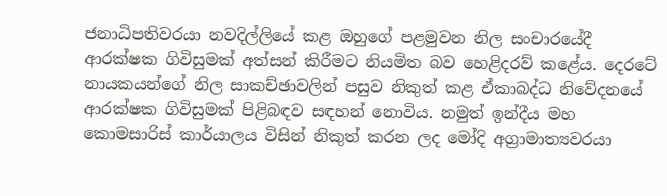ජනාධිපතිවරයා නවදිල්ලියේ කළ ඔහුගේ පළමුවන නිල සංචාරයේදී ආරක්ෂක ගිවිසුමක් අත්සන් කිරීමට නියමිත බව හෙළිදරව් කළේය. දෙරටේ නායකයන්ගේ නිල සාකච්ඡාවලින් පසුව නිකුත් කළ ඒකාබද්ධ නිවේදනයේ ආරක්ෂක ගිවිසුමක් පිළිබඳව සඳහන් නොවිය. නමුත් ඉන්දීය මහ කොමසාරිස් කාර්යාලය විසින් නිකුත් කරන ලද මෝදි අග්‍රාමාත්‍යවරයා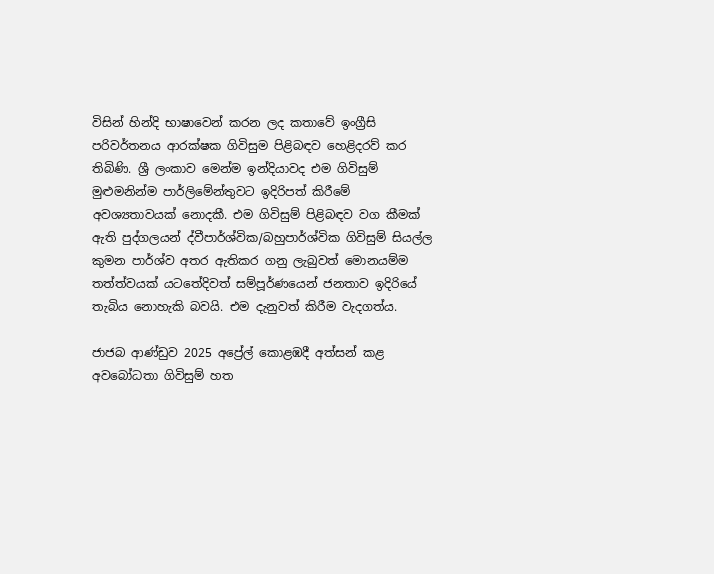විසින් හින්දි භාෂාවෙන් කරන ලද කතාවේ ඉංග්‍රීසි පරිවර්තනය ආරක්ෂක ගිවිසුම පිළිබඳව හෙළිදරව් කර තිබිණි. ශ්‍රී ලංකාව මෙන්ම ඉන්දියාවද එම ගිවිසුම් මුළුමනින්ම පාර්ලිමේන්තුවට ඉදිරිපත් කිරීමේ අවශ්‍යතාවයක් නොදකී. එම ගිවිසුම් පිළිබඳව වග කීමක් ඇති පුද්ගලයන් ද්වීපාර්ශ්වික/බහුපාර්ශ්වික ගිවිසුම් සියල්ල කුමන පාර්ශ්ව අතර ඇතිකර ගනු ලැබුවත් මොනයම්ම තත්ත්වයක් යටතේදිවත් සම්පූර්ණයෙන් ජනතාව ඉදිරියේ තැබිය නොහැකි බවයි. එම දැනුවත් කිරීම වැදගත්ය.

ජාජබ ආණ්ඩුව 2025 අප්‍රේල් කොළඹදී අත්සන් කළ අවබෝධතා ගිවිසුම් හත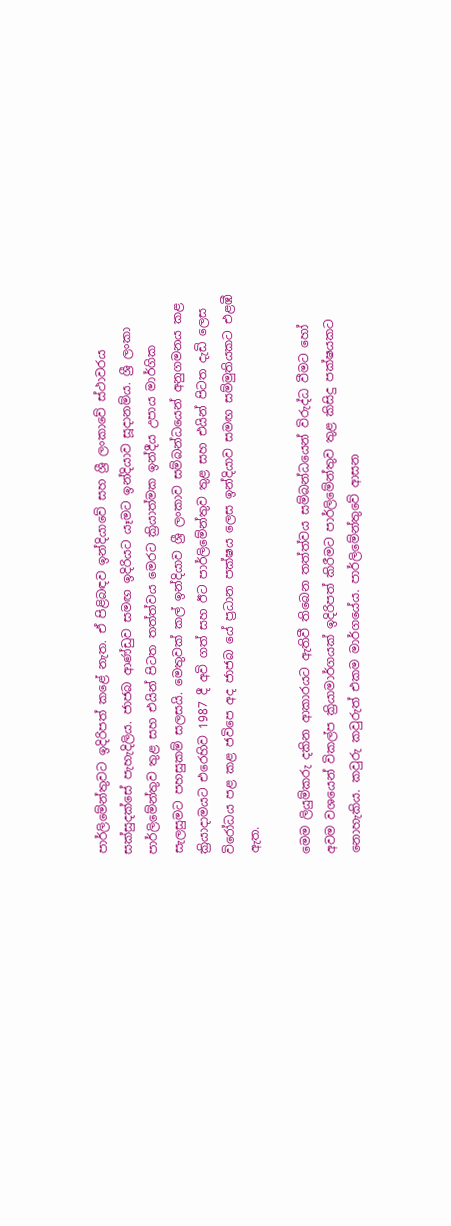පාර්ලිමේන්තුවට ඉදිරිපත් කළේ නැත. ඒ පිළිබඳව ඉන්දියාවේ සහ ශ්‍රී ලංකාවේ ස්ථාවරය සක්සුදක්සේ පැහැදිලිය. ජාජබ ආණ්ඩුව සමඟ ඉදිරියට යෑමට ඉන්දියාව සූදානම්ය. ශ්‍රී ලංකා පාර්ලිමේන්තුව තුළ සහ එයින් පිටත තත්ත්වය මෙරට ක්‍රියාත්මක ඉන්දීය උපාය මාර්ගික සැලසුමට පහසුකම් සලසයි. මෙතුවක් කල් ඉන්දියාව ශ්‍රී ලංකාව සම්බන්ධයෙන් අනුගමනය කළ ක්‍රියාදාමයට එරෙහිව 1987 දී අවි ගත් සහ ඊට පාර්ලිමේන්තුව තුළ සහ එයින් පිටත දැඩි ලෙස විරෝධය පළ කළ ජවිපෙ අද ජාජබ යේ ප්‍රධාන පක්ෂය ලෙස ඉන්දියාව සමඟ සම්මුතියකට එළඹී ඇත.

මෙම ලියුම්කරු දකින ආකාරයට ඇතිවී තිබෙන තත්ත්වය සම්බන්ධයෙන් විරුද්ධ වීමට හෝ අවම වශයෙන් විකල්ප ක්‍රියාමාර්ගයක් ඉදිරිපත් කිරීමට පාර්ලිමේන්තුව තුළ කිසිදු පක්ෂයකට නොහැකිය. කවුරු කවුරුත් එකම මාර්ගයේය. පාර්ලිමේන්තුවේ ආසන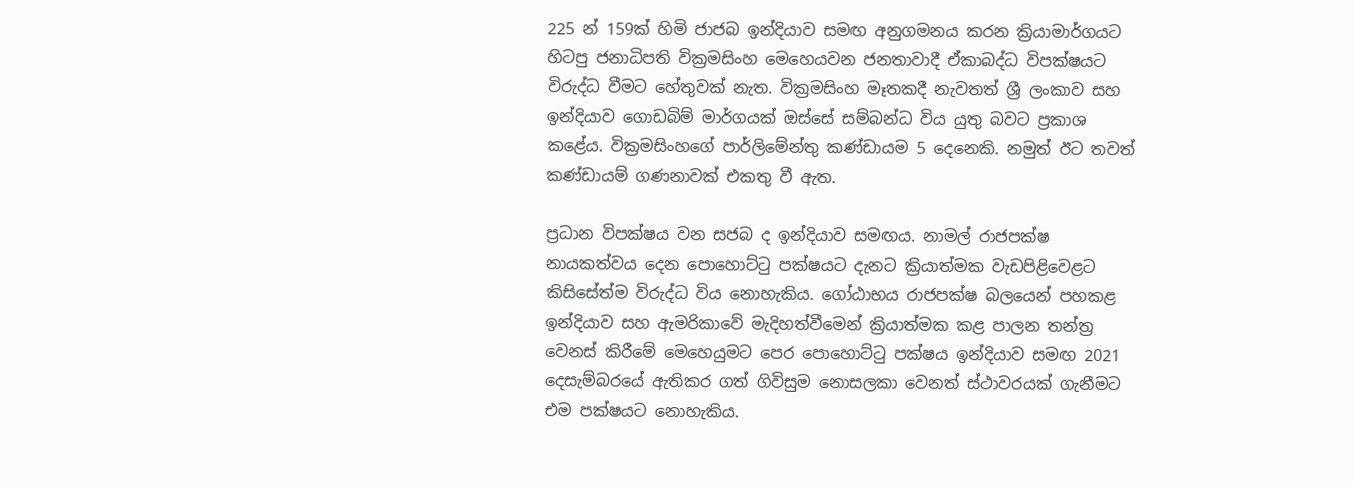225 න් 159ක් හිමි ජාජබ ඉන්දියාව සමඟ අනුගමනය කරන ක්‍රියාමාර්ගයට හිටපු ජනාධිපති වික්‍රමසිංහ මෙහෙයවන ජනතාවාදී ඒකාබද්ධ විපක්ෂයට විරුද්ධ වීමට හේතුවක් නැත. වික්‍රමසිංහ මෑතකදී නැවතත් ශ්‍රී ලංකාව සහ ඉන්දියාව ගොඩබිම් මාර්ගයක් ඔස්සේ සම්බන්ධ විය යුතු බවට ප්‍රකාශ කළේය. වික්‍රමසිංහගේ පාර්ලිමේන්තු කණ්ඩායම 5 දෙනෙකි. නමුත් ඊට තවත් කණ්ඩායම් ගණනාවක් එකතු වී ඇත.

ප්‍රධාන විපක්ෂය වන සජබ ද ඉන්දියාව සමඟය. නාමල් රාජපක්ෂ නායකත්වය දෙන පොහොට්ටු පක්ෂයට දැනට ක්‍රියාත්මක වැඩපිළිවෙළට කිසිසේත්ම විරුද්ධ විය නොහැකිය. ගෝඨාභය රාජපක්ෂ බලයෙන් පහකළ ඉන්දියාව සහ ඇමරිකාවේ මැදිහත්වීමෙන් ක්‍රියාත්මක කළ පාලන තන්ත්‍ර වෙනස් කිරීමේ මෙහෙයුමට පෙර පොහොට්ටු පක්ෂය ඉන්දියාව සමඟ 2021 දෙසැම්බරයේ ඇතිකර ගත් ගිවිසුම නොසලකා වෙනත් ස්ථාවරයක් ගැනීමට එම පක්ෂයට නොහැකිය.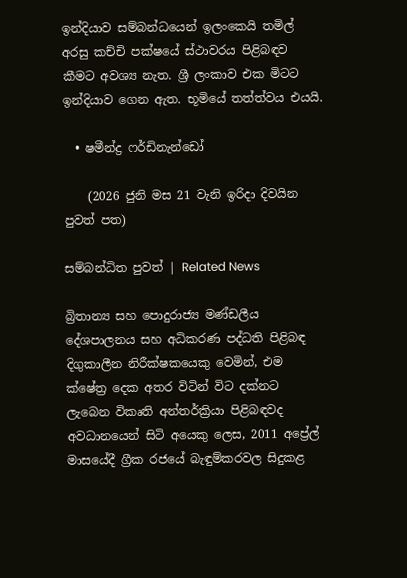ඉන්දියාව සම්බන්ධයෙන් ඉලංකෙයි තමිල් අරසු කච්චි පක්ෂයේ ස්ථාවරය පිළිබඳව කීමට අවශ්‍ය නැත. ශ්‍රී ලංකාව එක මිටට ඉන්දියාව ගෙන ඇත. භූමියේ තත්ත්වය එයයි.

  • ෂමීන්ද්‍ර ෆර්ඩිනැන්ඩෝ

    (2026 ජුනි මස 21 වැනි ඉරිදා දිවයින පුවත් පත)

සම්බන්ධිත පුවත් | Related News

බ්‍රිතාන්‍ය සහ පොදුරාජ්‍ය මණ්ඩලීය දේශපාලනය සහ අධිකරණ පද්ධති පිළිබඳ දිගුකාලීන නිරීක්ෂකයෙකු වෙමින්, එම ක්ෂේත්‍ර දෙක අතර විටින් විට දක්නට ලැබෙන විකෘති අන්තර්ක්‍රියා පිළිබඳවද අවධානයෙන් සිටි අයෙකු ලෙස, 2011 අප්‍රේල් මාසයේදී ග්‍රීක රජයේ බැඳුම්කරවල සිදුකළ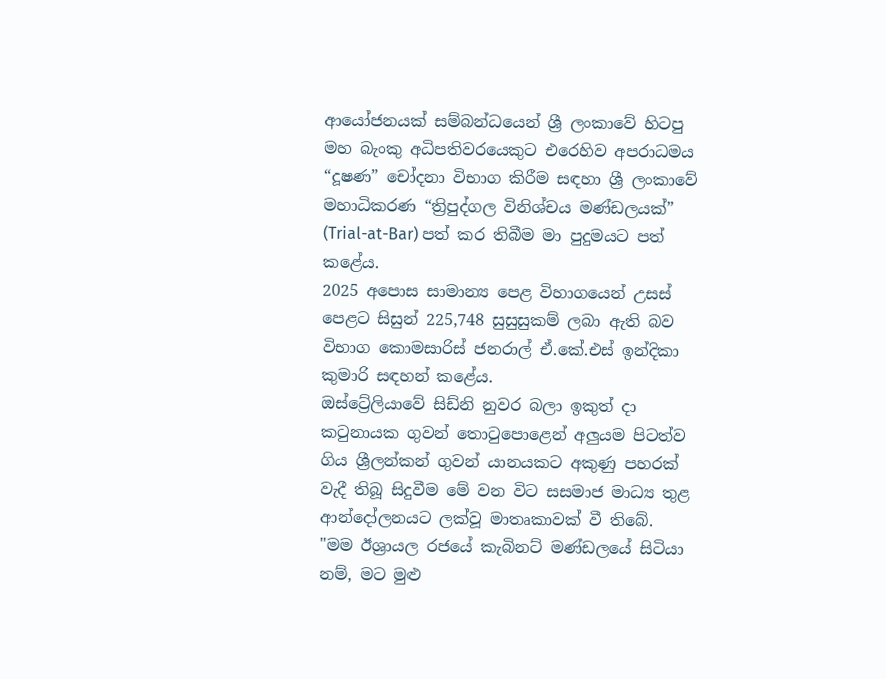ආයෝජනයක් සම්බන්ධයෙන් ශ්‍රී ලංකාවේ හිටපු මහ බැංකු අධිපතිවරයෙකුට එරෙහිව අපරාධමය “දූෂණ” චෝදනා විභාග කිරීම සඳහා ශ්‍රී ලංකාවේ මහාධිකරණ “ත්‍රිපුද්ගල විනිශ්චය මණ්ඩලයක්” (Trial-at-Bar) පත් කර තිබීම මා පුදුමයට පත් කළේය.
2025 අපොස සාමාන්‍ය පෙළ විහාගයෙන් උසස් පෙළට සිසුන් 225,748 සුසුසුකම් ලබා ඇති බව විභාග කොමසාරිස් ජනරාල් ඒ.කේ.එස් ඉන්දිකා කුමාරි සඳහන් කළේය.
ඔස්ට්‍රේලියාවේ සිඩ්නි නුවර බලා ඉකුත් දා කටුනායක ගුවන් තොටුපොළෙන් අලුයම පිටත්ව ගිය ශ්‍රීලන්කන් ගුවන් යානයකට අකුණු පහරක් වැදී තිබූ සිදුවීම මේ වන විට සසමාජ මාධ්‍ය තුළ ආන්දෝලනයට ලක්වූ මාතෘකාවක් වී තිබේ.
"මම ඊශ්‍රායල රජයේ කැබිනට් මණ්ඩලයේ සිටියා නම්, මට මුළු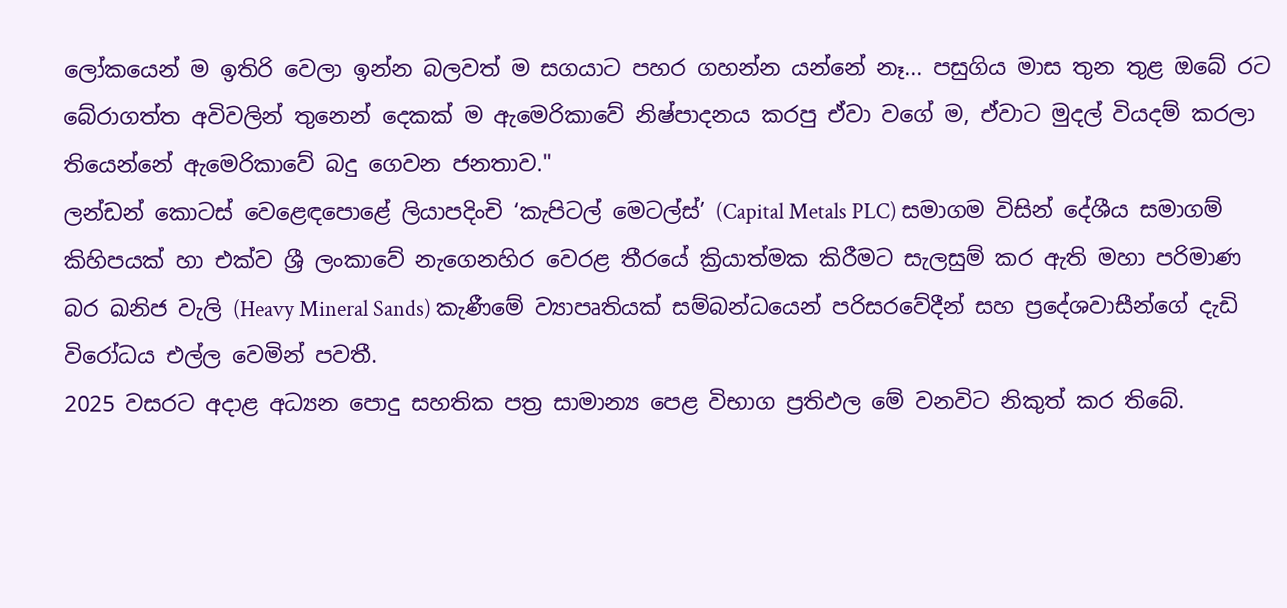ලෝකයෙන් ම ඉතිරි වෙලා ඉන්න බලවත් ම සගයාට පහර ගහන්න යන්නේ නෑ... පසුගිය මාස තුන තුළ ඔබේ රට බේරාගත්ත අවිවලින් තුනෙන් දෙකක් ම ඇමෙරිකාවේ නිෂ්පාදනය කරපු ඒවා වගේ ම, ඒවාට මුදල් වියදම් කරලා තියෙන්නේ ඇමෙරිකාවේ බදු ගෙවන ජනතාව."
ලන්ඩන් කොටස් වෙළෙඳපොළේ ලියාපදිංචි ‘කැපිටල් මෙටල්ස්’ (Capital Metals PLC) සමාගම විසින් දේශීය සමාගම් කිහිපයක් හා එක්ව ශ්‍රී ලංකාවේ නැගෙනහිර වෙරළ තීරයේ ක්‍රියාත්මක කිරීමට සැලසුම් කර ඇති මහා පරිමාණ බර ඛනිජ වැලි (Heavy Mineral Sands) කැණීමේ ව්‍යාපෘතියක් සම්බන්ධයෙන් පරිසරවේදීන් සහ ප්‍රදේශවාසීන්ගේ දැඩි විරෝධය එල්ල වෙමින් පවතී.
2025 වසරට අදාළ අධ්‍යන පොදු සහතික පත්‍ර සාමාන්‍ය පෙළ විභාග ප්‍රතිඵල මේ වනවිට නිකුත් කර තිබේ.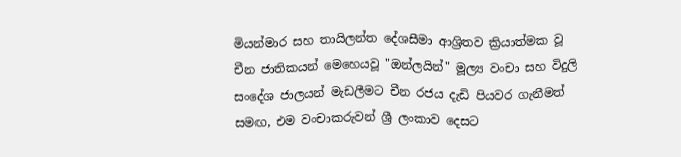මියන්මාර සහ තායිලන්ත දේශසීමා ආශ්‍රිතව ක්‍රියාත්මක වූ චීන ජාතිකයන් මෙහෙයවූ "ඔන්ලයින්" මූල්‍ය වංචා සහ විදුලි සංදේශ ජාලයන් මැඩලීමට චීන රජය දැඩි පියවර ගැනීමත් සමඟ, එම වංචාකරුවන් ශ්‍රී ලංකාව දෙසට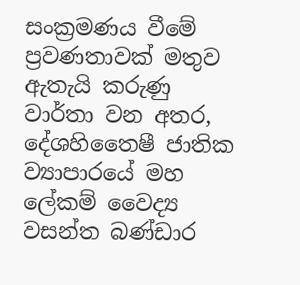සංක්‍රමණය වීමේ ප්‍රවණතාවක් මතුව ඇතැයි කරුණු වාර්තා වන අතර, දේශහිතෛෂී ජාතික ව්‍යාපාරයේ මහ ලේකම් වෛද්‍ය වසන්ත බණ්ඩාර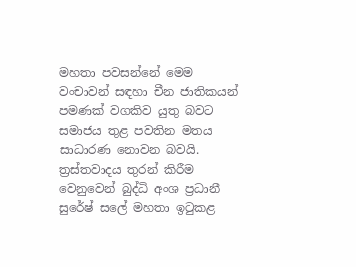මහතා පවසන්නේ මෙම වංචාවන් සඳහා චීන ජාතිකයන් පමණක් වගකිව යුතු බවට සමාජය තුළ පවතින මතය සාධාරණ නොවන බවයි.
ත්‍රස්තවාදය තුරන් කිරීම වෙනුවෙන් බුද්ධි අංශ ප්‍රධානී සුරේෂ් සලේ මහතා ඉටුකළ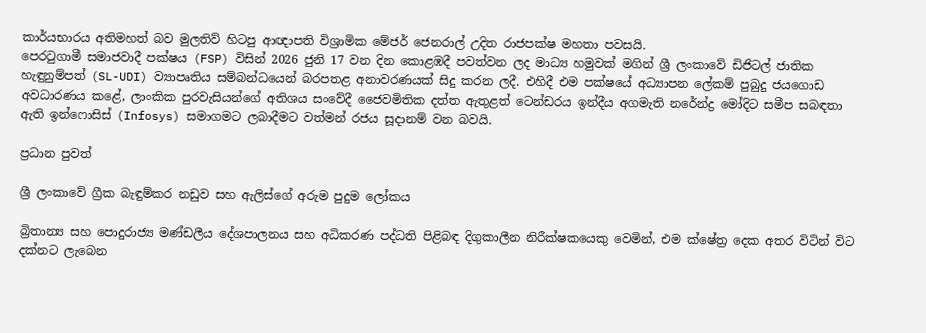කාර්යභාරය අතිමහත් බව මුලතිව් හිටපු ආඥාපති විශ්‍රාමික මේජර් ජෙනරාල් උදිත රාජපක්ෂ මහතා පවසයි.
පෙරටුගාමී සමාජවාදී පක්ෂය (FSP) විසින් 2026 ජුනි 17 වන දින කොළඹදී පවත්වන ලද මාධ්‍ය හමුවක් මගින් ශ්‍රී ලංකාවේ ඩිජිටල් ජාතික හැඳුනුම්පත් (SL-UDI) ව්‍යාපෘතිය සම්බන්ධයෙන් බරපතළ අනාවරණයක් සිදු කරන ලදී. එහිදී එම පක්ෂයේ අධ්‍යාපන ලේකම් පුබුදු ජයගොඩ අවධාරණය කළේ, ලාංකික පුරවැසියන්ගේ අතිශය සංවේදී ජෛවමිතික දත්ත ඇතුළත් ටෙන්ඩරය ඉන්දීය අගමැති නරේන්ද්‍ර මෝදිට සමීප සබඳතා ඇති ඉන්ෆොසිස් (Infosys) සමාගමට ලබාදීමට වත්මන් රජය සූදානම් වන බවයි.

ප්‍රධාන පුවත්

ශ්‍රී ලංකාවේ ග්‍රීක බැඳුම්කර නඩුව සහ ඇලිස්ගේ අරුම පුදුම ලෝකය

බ්‍රිතාන්‍ය සහ පොදුරාජ්‍ය මණ්ඩලීය දේශපාලනය සහ අධිකරණ පද්ධති පිළිබඳ දිගුකාලීන නිරීක්ෂකයෙකු වෙමින්, එම ක්ෂේත්‍ර දෙක අතර විටින් විට දක්නට ලැබෙන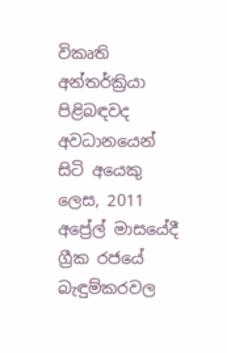විකෘති අන්තර්ක්‍රියා පිළිබඳවද අවධානයෙන් සිටි අයෙකු ලෙස, 2011 අප්‍රේල් මාසයේදී ග්‍රීක රජයේ බැඳුම්කරවල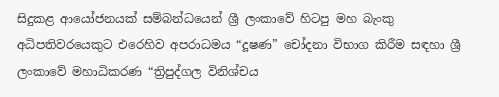සිදුකළ ආයෝජනයක් සම්බන්ධයෙන් ශ්‍රී ලංකාවේ හිටපු මහ බැංකු අධිපතිවරයෙකුට එරෙහිව අපරාධමය “දූෂණ” චෝදනා විභාග කිරීම සඳහා ශ්‍රී ලංකාවේ මහාධිකරණ “ත්‍රිපුද්ගල විනිශ්චය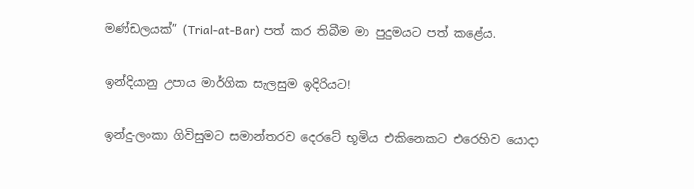මණ්ඩලයක්” (Trial-at-Bar) පත් කර තිබීම මා පුදුමයට පත් කළේය.

ඉන්දියානු උපාය මාර්ගික සැලසුම ඉදිරියට!

ඉන්දු-ලංකා ගිවිසුමට සමාන්තරව දෙරටේ භූමිය එකිනෙකට එරෙහිව යොදා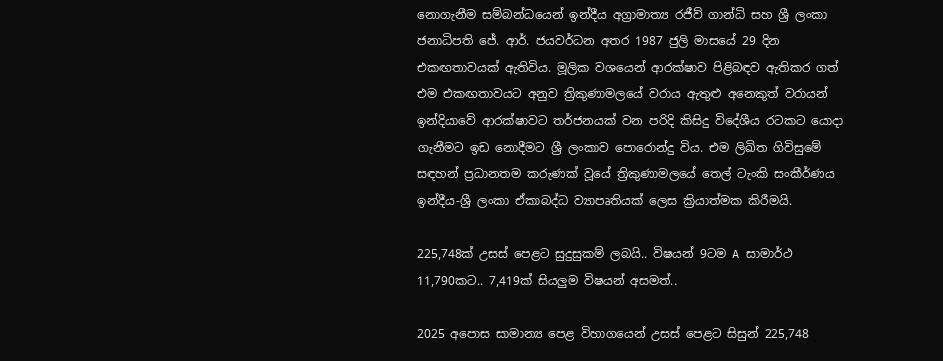නොගැනීම සම්බන්ධයෙන් ඉන්දීය අග්‍රාමාත්‍ය රජීව් ගාන්ධි සහ ශ්‍රී ලංකා ජනාධිපති ජේ. ආර්. ජයවර්ධන අතර 1987 ජුලි මාසයේ 29 දින එකඟතාවයක් ඇතිවිය. මූලික වශයෙන් ආරක්ෂාව පිළිබඳව ඇතිකර ගත් එම එකඟතාවයට අනුව ත්‍රිකුණාමලයේ වරාය ඇතුළු අනෙකුත් වරායන් ඉන්දියාවේ ආරක්ෂාවට තර්ජනයක් වන පරිදි කිසිදු විදේශීය රටකට යොදා ගැනීමට ඉඩ නොදීමට ශ්‍රී ලංකාව පොරොන්දු විය. එම ලිඛිත ගිවිසුමේ සඳහන් ප්‍රධානතම කරුණක් වූයේ ත්‍රිකුණාමලයේ තෙල් ටැංකි සංකීර්ණය ඉන්දීය-ශ්‍රී ලංකා ඒකාබද්ධ ව්‍යාපෘතියක් ලෙස ක්‍රියාත්මක කිරීමයි.

225,748ක් උසස් පෙළට සුදුසුකම් ලබයි.. විෂයන් 9ටම A සාමාර්ථ 11,790කට.. 7,419ක් සියලුම විෂයන් අසමත්..

2025 අපොස සාමාන්‍ය පෙළ විහාගයෙන් උසස් පෙළට සිසුන් 225,748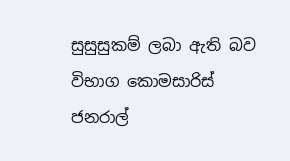සුසුසුකම් ලබා ඇති බව විභාග කොමසාරිස් ජනරාල්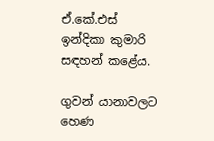ඒ.කේ.එස් ඉන්දිකා කුමාරි සඳහන් කළේය.

ගුවන් යානාවලට හෙණ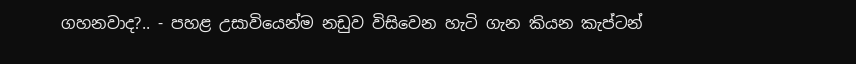ගහනවාද?.. - පහළ උසාවියෙන්ම නඩුව විසිවෙන හැටි ගැන කියන කැප්ටන්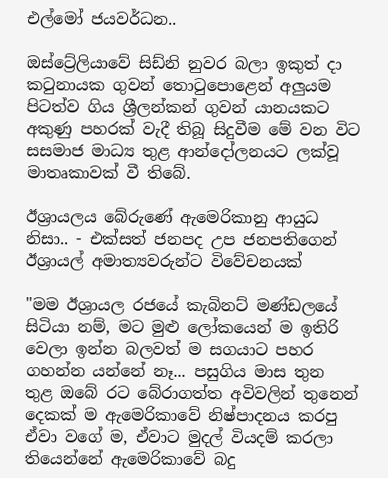එල්මෝ ජයවර්ධන..

ඔස්ට්‍රේලියාවේ සිඩ්නි නුවර බලා ඉකුත් දා කටුනායක ගුවන් තොටුපොළෙන් අලුයම පිටත්ව ගිය ශ්‍රීලන්කන් ගුවන් යානයකට අකුණු පහරක් වැදී තිබූ සිදුවීම මේ වන විට සසමාජ මාධ්‍ය තුළ ආන්දෝලනයට ලක්වූ මාතෘකාවක් වී තිබේ.

ඊශ්‍රායලය බේරුණේ ඇමෙරිකානු ආයුධ නිසා.. - එක්සත් ජනපද උප ජනපතිගෙන් ඊශ්‍රායල් අමාත්‍යවරුන්ට විවේචනයක්

"මම ඊශ්‍රායල රජයේ කැබිනට් මණ්ඩලයේ සිටියා නම්, මට මුළු ලෝකයෙන් ම ඉතිරි වෙලා ඉන්න බලවත් ම සගයාට පහර ගහන්න යන්නේ නෑ... පසුගිය මාස තුන තුළ ඔබේ රට බේරාගත්ත අවිවලින් තුනෙන් දෙකක් ම ඇමෙරිකාවේ නිෂ්පාදනය කරපු ඒවා වගේ ම, ඒවාට මුදල් වියදම් කරලා තියෙන්නේ ඇමෙරිකාවේ බදු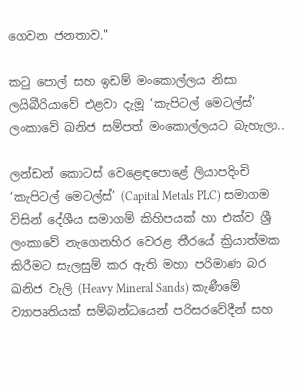ගෙවන ජනතාව."

කටු පොල් සහ ඉඩම් මංකොල්ලය නිසා ලයිබීරියාවේ එළවා දැමූ ‘කැපිටල් මෙටල්ස්’ ලංකාවේ ඛනිජ සම්පත් මංකොල්ලයට බැහැලා..

ලන්ඩන් කොටස් වෙළෙඳපොළේ ලියාපදිංචි ‘කැපිටල් මෙටල්ස්’ (Capital Metals PLC) සමාගම විසින් දේශීය සමාගම් කිහිපයක් හා එක්ව ශ්‍රී ලංකාවේ නැගෙනහිර වෙරළ තීරයේ ක්‍රියාත්මක කිරීමට සැලසුම් කර ඇති මහා පරිමාණ බර ඛනිජ වැලි (Heavy Mineral Sands) කැණීමේ ව්‍යාපෘතියක් සම්බන්ධයෙන් පරිසරවේදීන් සහ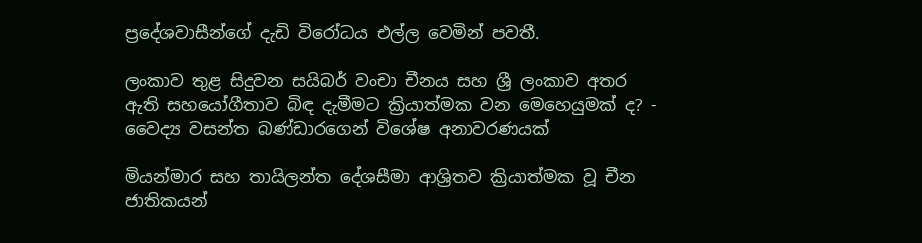ප්‍රදේශවාසීන්ගේ දැඩි විරෝධය එල්ල වෙමින් පවතී.

ලංකාව තුළ සිදුවන සයිබර් වංචා චීනය සහ ශ්‍රී ලංකාව අතර ඇති සහයෝගීතාව බිඳ දැමීමට ක්‍රියාත්මක වන මෙහෙයුමක් ද? - වෛද්‍ය වසන්ත බණ්ඩාරගෙන් විශේෂ අනාවරණයක්

මියන්මාර සහ තායිලන්ත දේශසීමා ආශ්‍රිතව ක්‍රියාත්මක වූ චීන ජාතිකයන්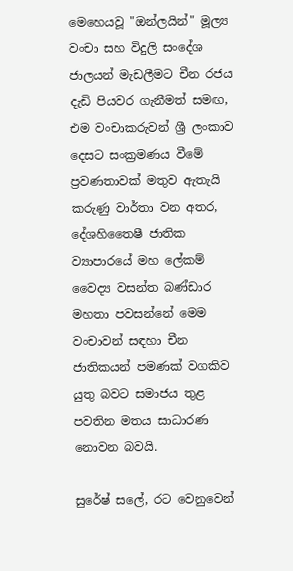මෙහෙයවූ "ඔන්ලයින්" මූල්‍ය වංචා සහ විදුලි සංදේශ ජාලයන් මැඩලීමට චීන රජය දැඩි පියවර ගැනීමත් සමඟ, එම වංචාකරුවන් ශ්‍රී ලංකාව දෙසට සංක්‍රමණය වීමේ ප්‍රවණතාවක් මතුව ඇතැයි කරුණු වාර්තා වන අතර, දේශහිතෛෂී ජාතික ව්‍යාපාරයේ මහ ලේකම් වෛද්‍ය වසන්ත බණ්ඩාර මහතා පවසන්නේ මෙම වංචාවන් සඳහා චීන ජාතිකයන් පමණක් වගකිව යුතු බවට සමාජය තුළ පවතින මතය සාධාරණ නොවන බවයි.

සුරේෂ් සලේ, රට වෙනුවෙන්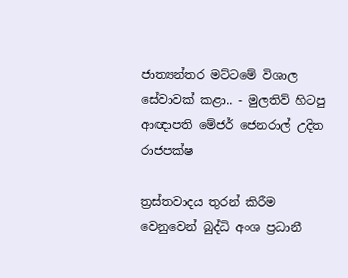ජාත්‍යන්තර මට්ටමේ විශාල සේවාවක් කළා.. - මුලතිව් හිටපු ආඥාපති මේජර් ජෙනරාල් උදිත රාජපක්ෂ

ත්‍රස්තවාදය තුරන් කිරීම වෙනුවෙන් බුද්ධි අංශ ප්‍රධානී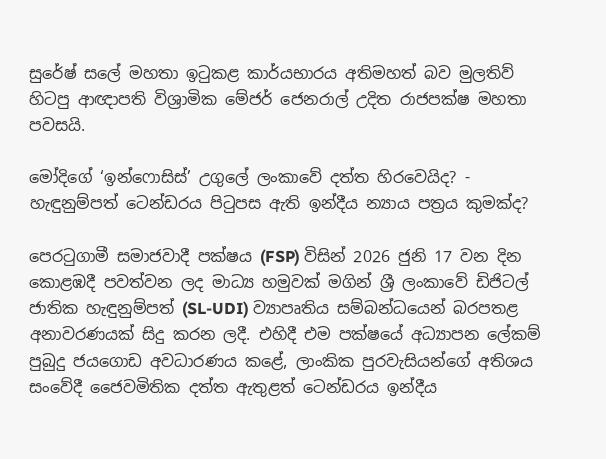සුරේෂ් සලේ මහතා ඉටුකළ කාර්යභාරය අතිමහත් බව මුලතිව් හිටපු ආඥාපති විශ්‍රාමික මේජර් ජෙනරාල් උදිත රාජපක්ෂ මහතා පවසයි.

මෝදිගේ ‘ඉන්ෆොසිස්’ උගුලේ ලංකාවේ දත්ත හිරවෙයිද? - හැඳුනුම්පත් ටෙන්ඩරය පිටුපස ඇති ඉන්දීය න්‍යාය පත්‍රය කුමක්ද?

පෙරටුගාමී සමාජවාදී පක්ෂය (FSP) විසින් 2026 ජුනි 17 වන දින කොළඹදී පවත්වන ලද මාධ්‍ය හමුවක් මගින් ශ්‍රී ලංකාවේ ඩිජිටල් ජාතික හැඳුනුම්පත් (SL-UDI) ව්‍යාපෘතිය සම්බන්ධයෙන් බරපතළ අනාවරණයක් සිදු කරන ලදී. එහිදී එම පක්ෂයේ අධ්‍යාපන ලේකම් පුබුදු ජයගොඩ අවධාරණය කළේ, ලාංකික පුරවැසියන්ගේ අතිශය සංවේදී ජෛවමිතික දත්ත ඇතුළත් ටෙන්ඩරය ඉන්දීය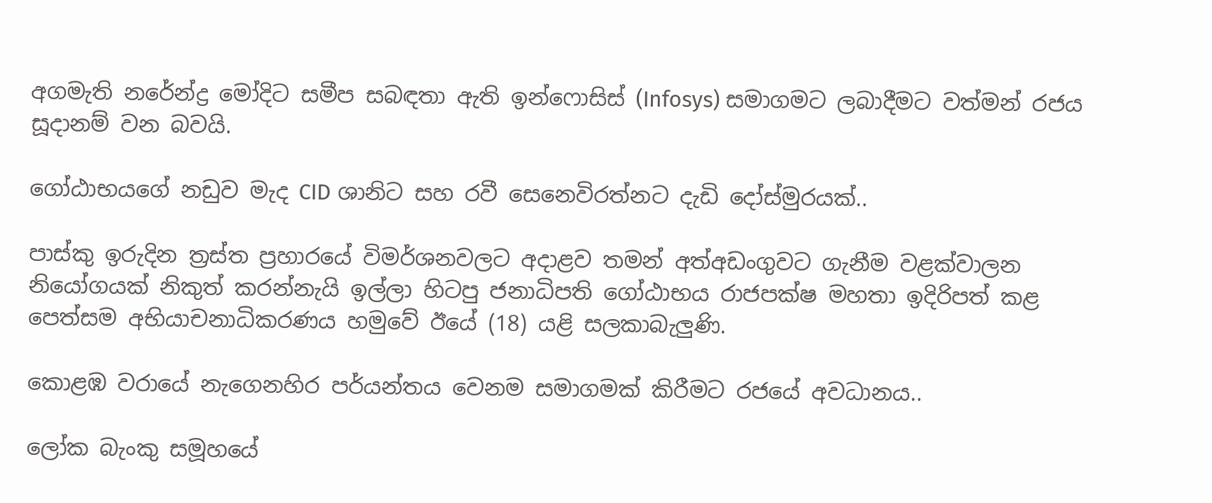අගමැති නරේන්ද්‍ර මෝදිට සමීප සබඳතා ඇති ඉන්ෆොසිස් (Infosys) සමාගමට ලබාදීමට වත්මන් රජය සූදානම් වන බවයි.

ගෝඨාභයගේ නඩුව මැද CID ශානිට සහ රවී සෙනෙවිරත්නට දැඩි දෝස්මුරයක්..

පාස්කු ඉරුදින ත්‍රස්ත ප්‍රහාරයේ විමර්ශනවලට අදාළව තමන් අත්අඩංගුවට ගැනීම වළක්වාලන නියෝගයක් නිකුත් කරන්නැයි ඉල්ලා හිටපු ජනාධිපති ගෝඨාභය රාජපක්ෂ මහතා ඉදිරිපත් කළ පෙත්සම අභියාචනාධිකරණය හමුවේ ඊයේ (18) යළි සලකාබැලුණි.

කොළඹ වරායේ නැගෙනහිර පර්යන්තය වෙනම සමාගමක් කිරීමට රජයේ අවධානය..

ලෝක බැංකු සමූහයේ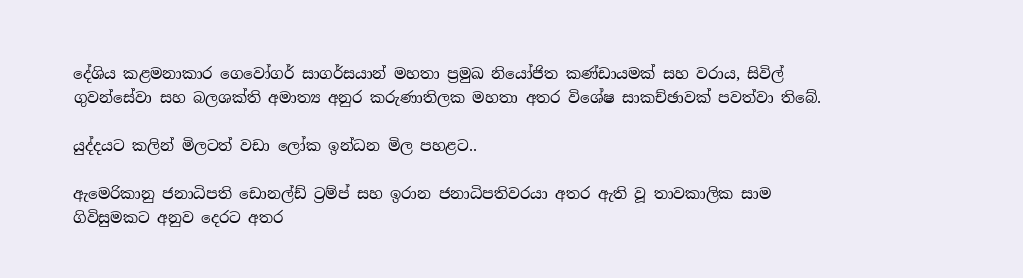දේශිය කළමනාකාර ගෙවෝගර් සාගර්සයාන් මහතා ප්‍රමුඛ නියෝජිත කණ්ඩායමක් සහ වරාය, සිවිල් ගුවන්සේවා සහ බලශක්ති අමාත්‍ය අනුර කරුණාතිලක මහතා අතර විශේෂ සාකච්ඡාවක් පවත්වා තිබේ.

යුද්දයට කලින් මිලටත් වඩා ලෝක ඉන්ධන මිල පහළට..

ඇමෙරිකානු ජනාධිපති ඩොනල්ඩ් ට්‍රම්ප් සහ ඉරාන ජනාධිපතිවරයා අතර ඇති වූ තාවකාලික සාම ගිවිසුමකට අනුව දෙරට අතර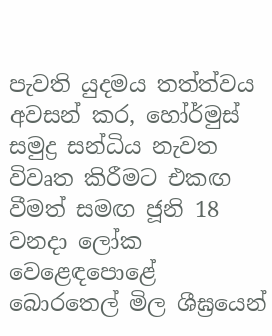පැවති යුදමය තත්ත්වය අවසන් කර, හෝර්මුස් සමුද්‍ර සන්ධිය නැවත විවෘත කිරීමට එකඟ වීමත් සමඟ ජූනි 18 වනදා ලෝක වෙළෙඳපොළේ බොරතෙල් මිල ශීඝ්‍රයෙන්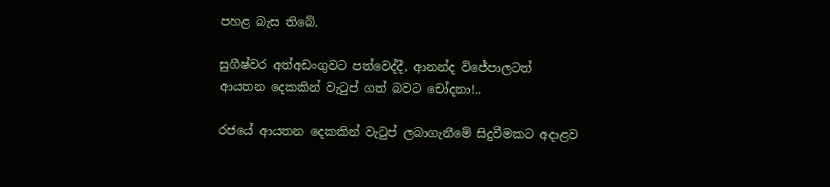පහළ බැස තිබේ.

සුගීෂ්වර අත්අඩංගුවට පත්වෙද්දී, ආනන්ද විජේපාලටත් ආයතන දෙකකින් වැටුප් ගත් බවට චෝදනා!..

රජයේ ආයතන දෙකකින් වැටුප් ලබාගැනීමේ සිදුවීමකට අදාළව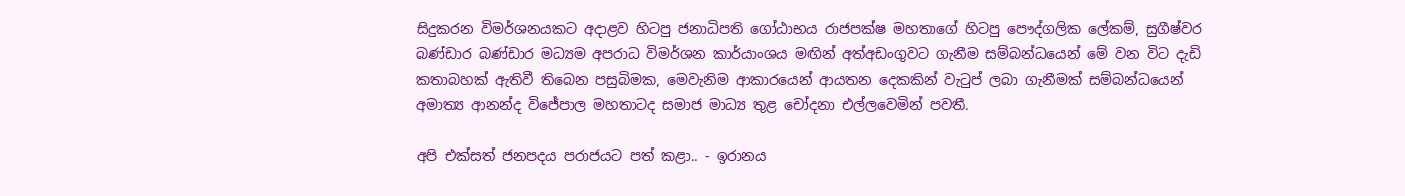සිදුකරන විමර්ශනයකට අදාළව හිටපු ජනාධිපති ගෝඨාභය රාජපක්ෂ මහතාගේ හිටපු පෞද්ගලික ලේකම්, සුගීෂ්වර බණ්ඩාර බණ්ඩාර මධ්‍යම අපරාධ විමර්ශන කාර්යාංශය මඟින් අත්අඩංගුවට ගැනීම සම්බන්ධයෙන් මේ වන විට දැඩි කතාබහක් ඇතිවී තිබෙන පසුබිමක, මෙවැනිම ආකාරයෙන් ආයතන දෙකකින් වැටුප් ලබා ගැනීමක් සම්බන්ධයෙන් අමාත්‍ය ආනන්ද විජේපාල මහතාටද සමාජ මාධ්‍ය තුළ චෝදනා එල්ලවෙමින් පවතී.

අපි එක්සත් ජනපදය පරාජයට පත් කළා.. - ඉරානය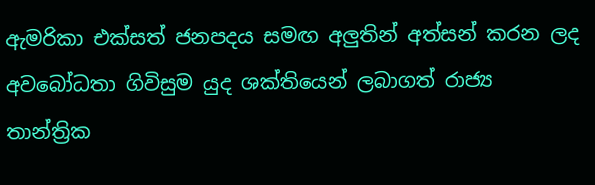ඇමරිකා එක්සත් ජනපදය සමඟ අලුතින් අත්සන් කරන ලද අවබෝධතා ගිවිසුම යුද ශක්තියෙන් ලබාගත් රාජ්‍ය තාන්ත්‍රික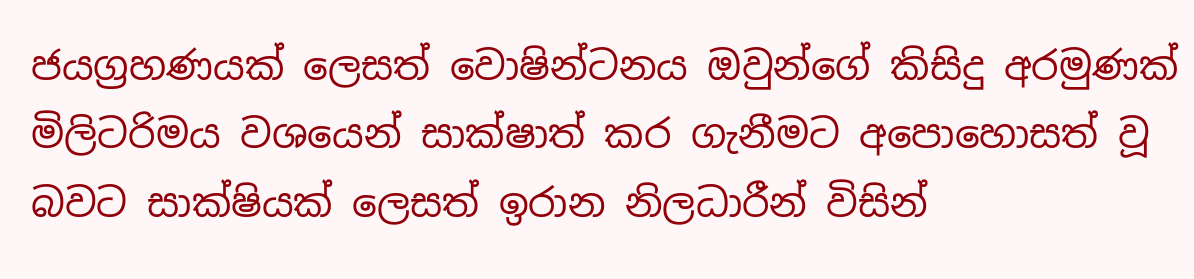ජයග්‍රහණයක් ලෙසත් වොෂින්ටනය ඔවුන්ගේ කිසිදු අරමුණක් මිලිටරිමය වශයෙන් සාක්ෂාත් කර ගැනීමට අපොහොසත් වූ බවට සාක්ෂියක් ලෙසත් ඉරාන නිලධාරීන් විසින්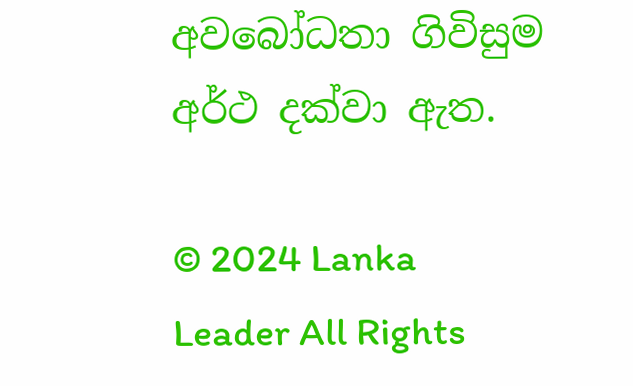අවබෝධතා ගිවිසුම අර්ථ දක්වා ඇත.

© 2024 Lanka Leader All Rights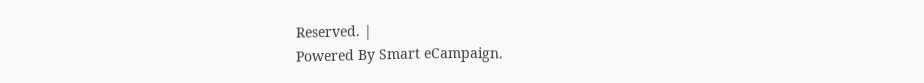Reserved. |
Powered By Smart eCampaign.